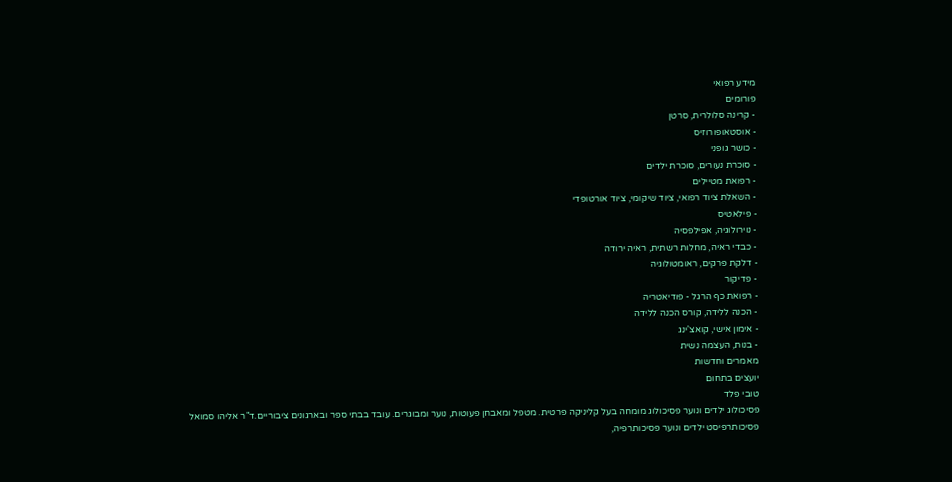מידע רפואי
פורומים
- קרינה סלולרית, סרטן
- אוסטאופורוזיס
- כושר גופני
- סוכרת נעורים, סוכרת ילדים
- רפואת מטיילים
- השאלת ציוד רפואי, ציוד שיקומי, ציוד אורטופדי
- פילאטיס
- נוירולוגיה, אפילפסיה
- כבדי ראיה, מחלות רשתית, ראיה ירודה
- דלקת פרקים, ראומטולוגיה
- פדיקור
- רפואת כף הרגל - פודיאטריה
- הכנה ללידה, קורס הכנה ללידה
- אימון אישי, קואצ'ינג
- בנות, העצמה נשית
מאמרים וחדשות
יועצים בתחום
טובי פלד
פסיכולוג ילדים ונוער פסיכולוג מומחה בעל קליניקה פרטית. מטפל ומאבחן פעוטות, נוער ומבוגרים. עובד בבתי ספר ובארגונים ציבוריים.ד"ר אליהו סמואל
פסיכותרפיסט ילדים ונוער פסיכותרפיה,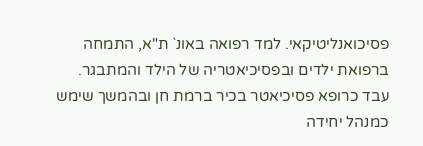פסיכואנליטיקאי. למד רפואה באונ` ת"א, התמחה ברפואת ילדים ובפסיכיאטריה של הילד והמתבגר. עבד כרופא פסיכיאטר בכיר ברמת חן ובהמשך שימש כמנהל יחידה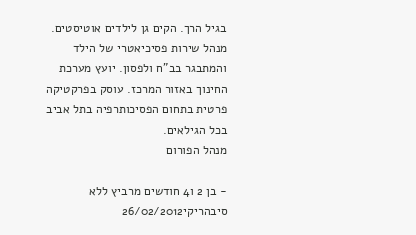בגיל הרך. הקים גן לילדים אוטיסטים. מנהל שירות פסיכיאטרי של הילד והמתבגר בב"ח ולפסון. יועץ מערכת החינוך באזור המרכז. עוסק בפרקטיקה פרטית בתחום הפסיכותרפיה בתל אביב בכל הגילאים.
מנהל הפורום

- בן 2 ו4 חודשים מרביץ ללא סיבהריקי26/02/2012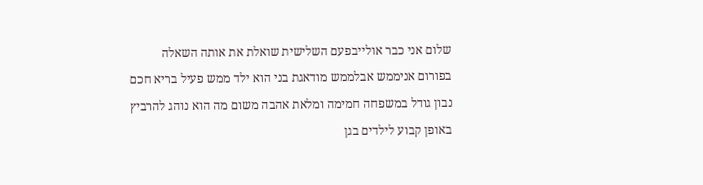שלום אני כבר אולייבפעם השלישית שואלת את אותה השאלה בפורום אניממש אבלממש מודאגת בני הוא ילד ממש פעיל בריא חכם נבון גודל במשפחה חמימה ומלאת אהבה משום מה הוא נוהג להרביץ באופן קבוע לילדים בגן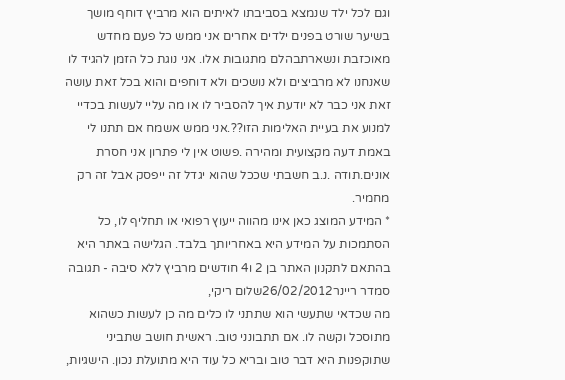וגם לכל ילד שנמצא בסביבתו לאיתים הוא מרביץ דוחף מושך בשיער שורט בפנים ילדים אחרים אני ממש כל פעם מחדש מאוכזבת ונשארתבהלם מתגובות אלו. אני נוגת כל הזמן להגיד לו שאנחנו לא מרביצים ולא נושכים ולא דוחפים והוא בכל זאת עושה זאת אני כבר לא יודעת איך להסביר לו או מה עליי לעשות בכדיי למנוע את בעיית האלימות הזו??.אני ממש אשמח אם תתנו לי באמת דעה מקצועית ומהירה .פשוט אין לי פתרון אני חסרת אונים.תודה .נ.ב חשבתי שככל שהוא יגדל זה ייפסק אבל זה רק מחמיר.
* המידע המוצג כאן אינו מהווה ייעוץ רפואי או תחליף לו, כל הסתמכות על המידע היא באחריותך בלבד. הגלישה באתר היא בהתאם לתקנון האתר בן 2 ו4 חודשים מרביץ ללא סיבה - תגובה
סמדר ריינר26/02/2012שלום ריקי,
מה שכדאי שתעשי הוא שתתני לו כלים מה כן לעשות כשהוא מתוסכל וקשה לו. אם תתבונני טוב. ראשית חושב שתביני שתוקפנות היא דבר טוב ובריא כל עוד היא מתועלת נכון. הישגיות,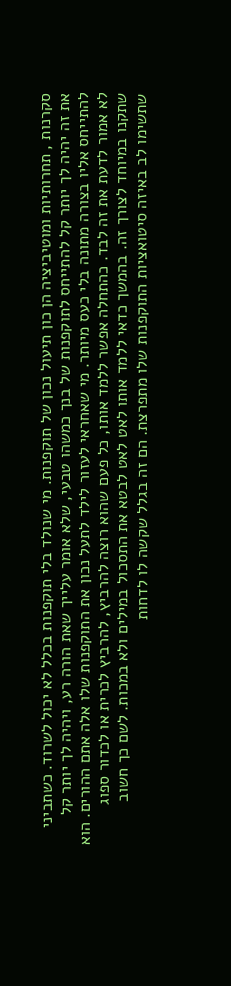סקרנות , תחרותיות ומוטיביציה הן כון תיעול נכון של תוקפנות. מי שנולד בלי תוקפנות בכלל לא יכול לשרוד. כשתביני את זה יהיה לך יותר קל להתייחס לתוקפנות של בנך כמשהו טבעי, שלא אומר עלייך שאת הורה רע, ויהיה לך יותר קל להתייחס אליו בצורה מתונה בלי כעס מיותר. מי שאחראי לעזור לילד לתעל נכון את התוקפנות שלו אלה אתם ההורים. הוא לא אמור לדעת את זה לבד. כהתחלה אפשר ללמד אותו, כל פעם שהוא רוצה להרביץ, להרביץ לכרית או לכדור ספוג שתקנו במיוחד לצורך זה. בהמשך כדאי ללמד אותו לאט לאט לבטא את התסכול במילים ולא במכות. לשם כך חשוב שתשימו לב באיזה סיטואציות התוקפנות שלו מתפרצת. הם זה בגלל שקשה לו לדחות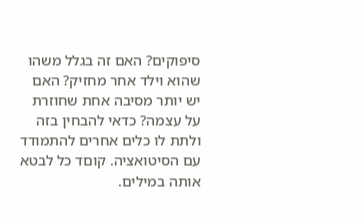סיפוקים? האם זה בגלל משהו שהוא וילד אחר מחזיק? האם יש יותר מסיבה אחת שחוזרת על עצמה? כדאי להבחין בזה ולתת לו כלים אחרים להתמודד עם הסיטואציה. קוםד כל לבטא אותה במילים.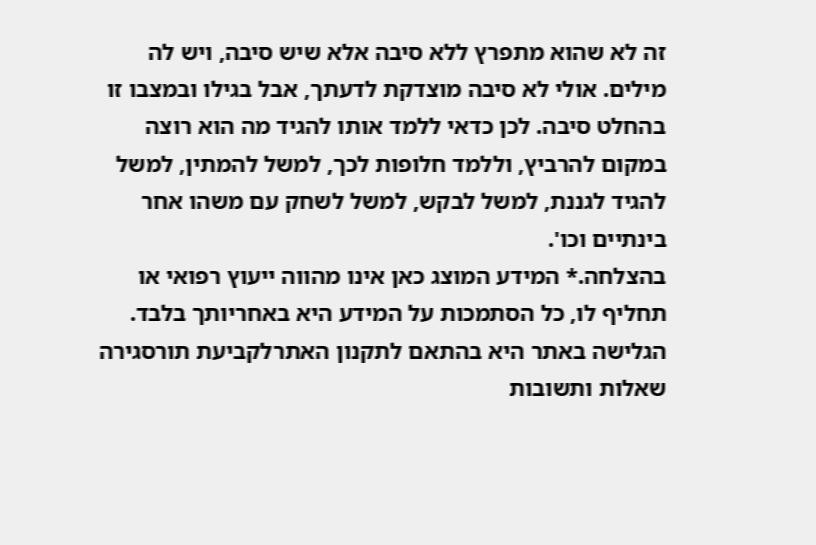זה לא שהוא מתפרץ ללא סיבה אלא שיש סיבה, ויש לה מילים. אולי לא סיבה מוצדקת לדעתך, אבל בגילו ובמצבו זו בהחלט סיבה. לכן כדאי ללמד אותו להגיד מה הוא רוצה במקום להרביץ, וללמד חלופות לכך, למשל להמתין, למשל להגיד לגננת, למשל לבקש, למשל לשחק עם משהו אחר בינתיים וכו'.
בהצלחה.* המידע המוצג כאן אינו מהווה ייעוץ רפואי או תחליף לו, כל הסתמכות על המידע היא באחריותך בלבד. הגלישה באתר היא בהתאם לתקנון האתרלקביעת תורסגירה
שאלות ותשובות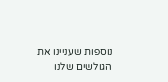נוספות שעניינו את הגולשים שלנו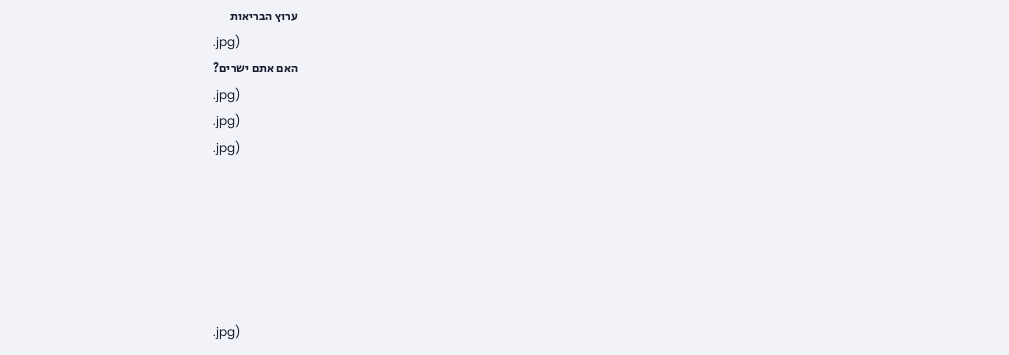ערוץ הבריאות
.jpg)
האם אתם ישרים?
.jpg)
.jpg)
.jpg)






.jpg)